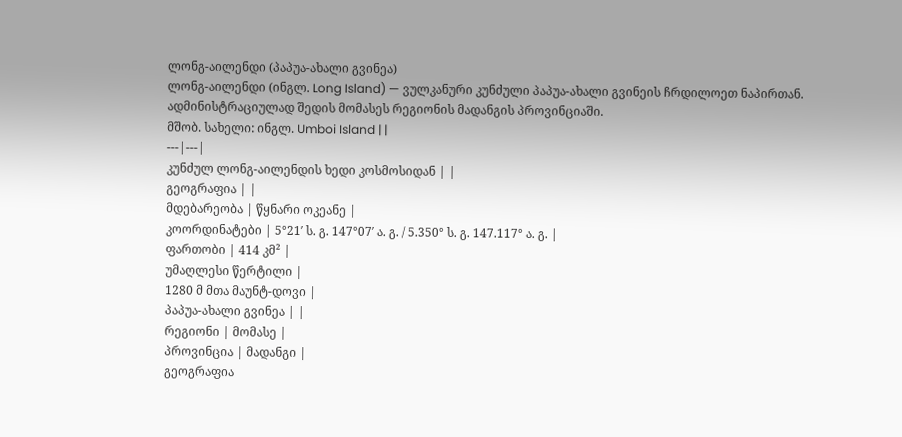ლონგ-აილენდი (პაპუა-ახალი გვინეა)
ლონგ-აილენდი (ინგლ. Long Island) — ვულკანური კუნძული პაპუა-ახალი გვინეის ჩრდილოეთ ნაპირთან. ადმინისტრაციულად შედის მომასეს რეგიონის მადანგის პროვინციაში.
მშობ. სახელი: ინგლ. Umboi Island | |
---|---|
კუნძულ ლონგ-აილენდის ხედი კოსმოსიდან | |
გეოგრაფია | |
მდებარეობა | წყნარი ოკეანე |
კოორდინატები | 5°21′ ს. გ. 147°07′ ა. გ. / 5.350° ს. გ. 147.117° ა. გ. |
ფართობი | 414 კმ² |
უმაღლესი წერტილი |
1280 მ მთა მაუნტ-დოვი |
პაპუა-ახალი გვინეა | |
რეგიონი | მომასე |
პროვინცია | მადანგი |
გეოგრაფია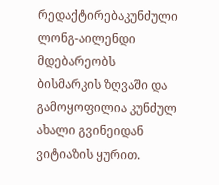რედაქტირებაკუნძული ლონგ-აილენდი მდებარეობს ბისმარკის ზღვაში და გამოყოფილია კუნძულ ახალი გვინეიდან ვიტიაზის ყურით.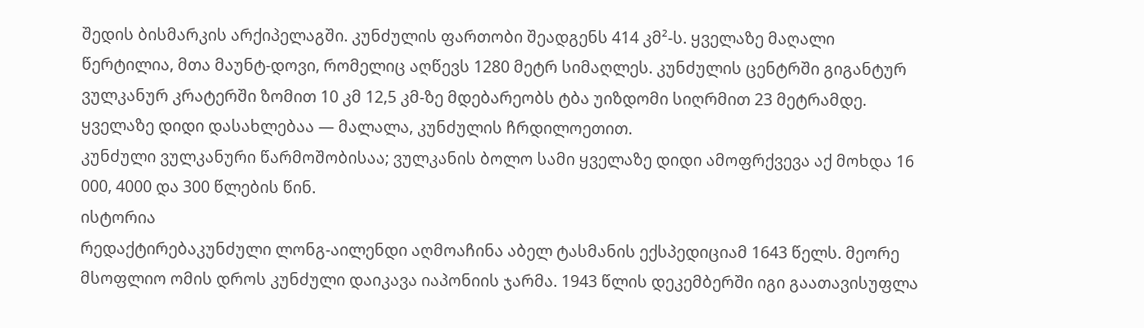შედის ბისმარკის არქიპელაგში. კუნძულის ფართობი შეადგენს 414 კმ²-ს. ყველაზე მაღალი წერტილია, მთა მაუნტ-დოვი, რომელიც აღწევს 1280 მეტრ სიმაღლეს. კუნძულის ცენტრში გიგანტურ ვულკანურ კრატერში ზომით 10 კმ 12,5 კმ-ზე მდებარეობს ტბა უიზდომი სიღრმით 23 მეტრამდე. ყველაზე დიდი დასახლებაა — მალალა, კუნძულის ჩრდილოეთით.
კუნძული ვულკანური წარმოშობისაა; ვულკანის ბოლო სამი ყველაზე დიდი ამოფრქვევა აქ მოხდა 16 000, 4000 და 300 წლების წინ.
ისტორია
რედაქტირებაკუნძული ლონგ-აილენდი აღმოაჩინა აბელ ტასმანის ექსპედიციამ 1643 წელს. მეორე მსოფლიო ომის დროს კუნძული დაიკავა იაპონიის ჯარმა. 1943 წლის დეკემბერში იგი გაათავისუფლა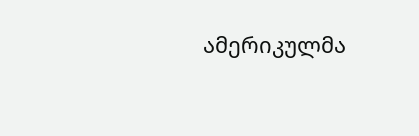ამერიკულმა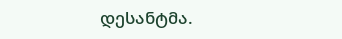დესანტმა.